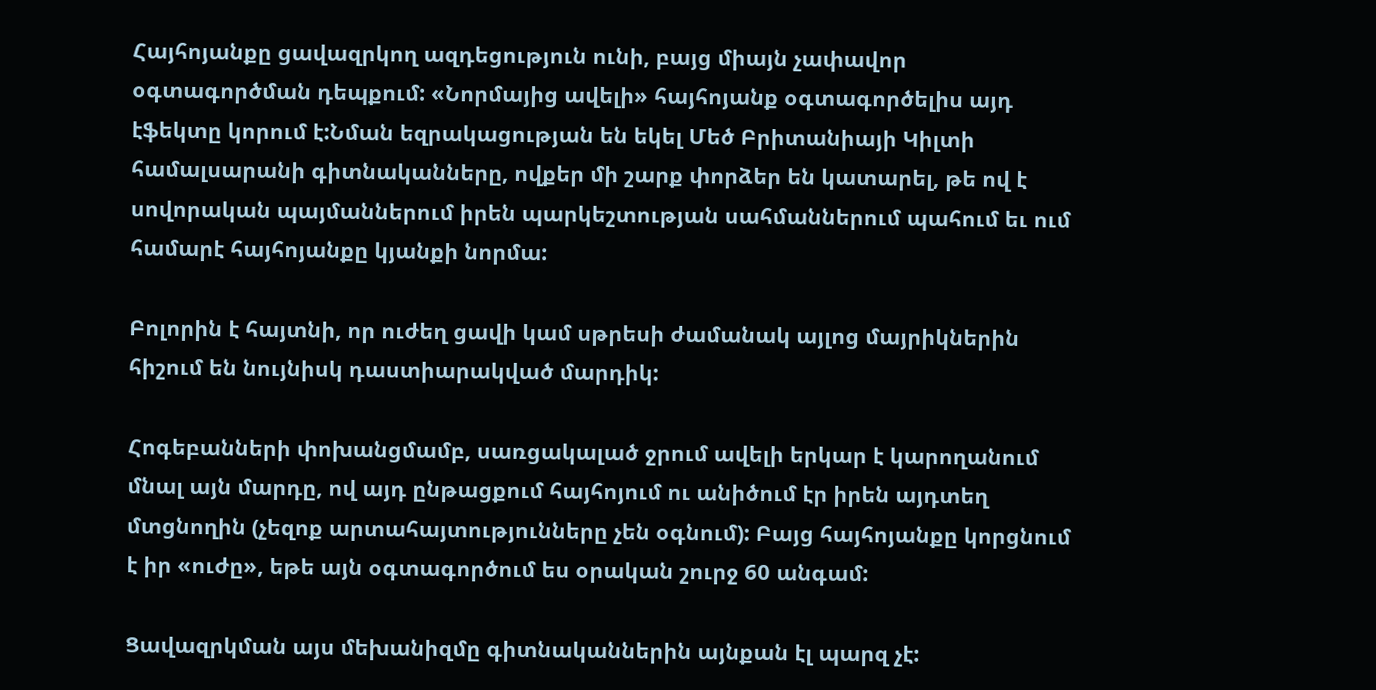Հայհոյանքը ցավազրկող ազդեցություն ունի, բայց միայն չափավոր օգտագործման դեպքում: «Նորմայից ավելի» հայհոյանք օգտագործելիս այդ էֆեկտը կորում է:Նման եզրակացության են եկել Մեծ Բրիտանիայի Կիլտի համալսարանի գիտնականները, ովքեր մի շարք փորձեր են կատարել, թե ով է սովորական պայմաններում իրեն պարկեշտության սահմաններում պահում եւ ում համարէ հայհոյանքը կյանքի նորմա:

Բոլորին է հայտնի, որ ուժեղ ցավի կամ սթրեսի ժամանակ այլոց մայրիկներին հիշում են նույնիսկ դաստիարակված մարդիկ:

Հոգեբանների փոխանցմամբ, սառցակալած ջրում ավելի երկար է կարողանում մնալ այն մարդը, ով այդ ընթացքում հայհոյում ու անիծում էր իրեն այդտեղ մտցնողին (չեզոք արտահայտությունները չեն օգնում): Բայց հայհոյանքը կորցնում է իր «ուժը», եթե այն օգտագործում ես օրական շուրջ 60 անգամ:

Ցավազրկման այս մեխանիզմը գիտնականներին այնքան էլ պարզ չէ: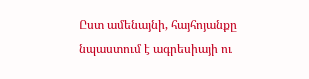Ըստ ամենայնի, հայհոյանքը նպաստում է ագրեսիայի ու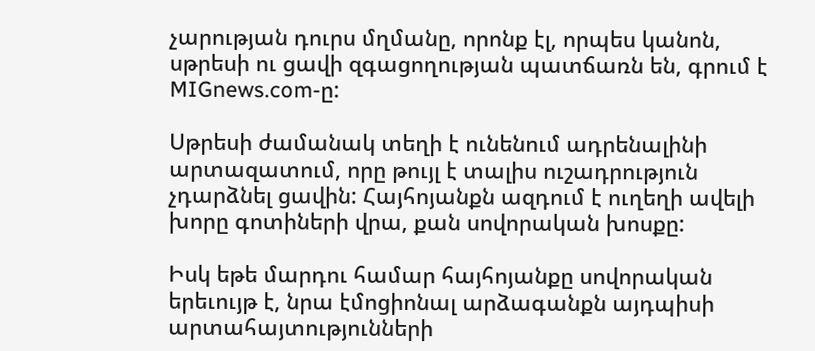չարության դուրս մղմանը, որոնք էլ, որպես կանոն, սթրեսի ու ցավի զգացողության պատճառն են, գրում է MIGnews.com-ը:

Սթրեսի ժամանակ տեղի է ունենում ադրենալինի արտազատում, որը թույլ է տալիս ուշադրություն չդարձնել ցավին: Հայհոյանքն ազդում է ուղեղի ավելի խորը գոտիների վրա, քան սովորական խոսքը:

Իսկ եթե մարդու համար հայհոյանքը սովորական երեւույթ է, նրա էմոցիոնալ արձագանքն այդպիսի արտահայտությունների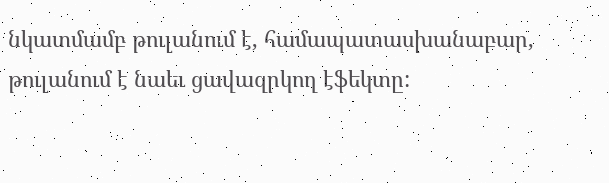նկատմամբ թուլանում է, համապատասխանաբար, թուլանում է նաեւ ցավազրկող էֆեկտը: